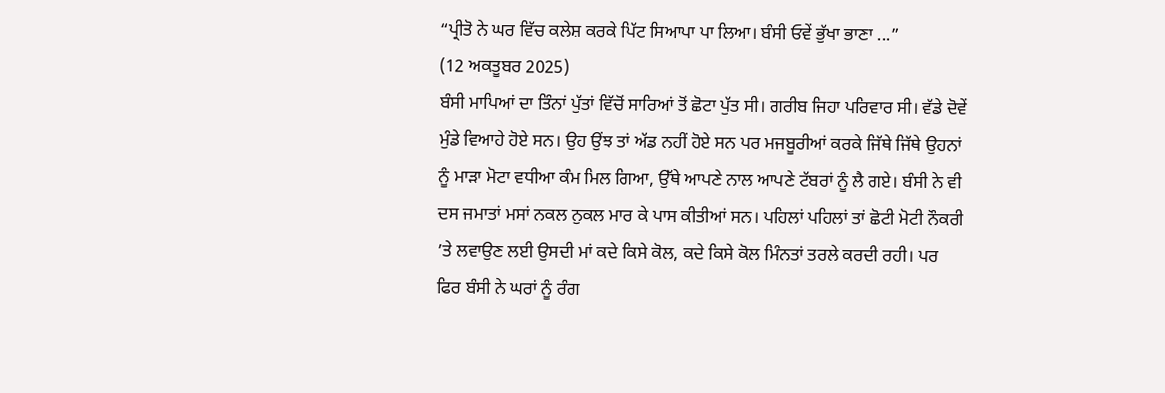“ਪ੍ਰੀਤੋ ਨੇ ਘਰ ਵਿੱਚ ਕਲੇਸ਼ ਕਰਕੇ ਪਿੱਟ ਸਿਆਪਾ ਪਾ ਲਿਆ। ਬੰਸੀ ਓਵੇਂ ਭੁੱਖਾ ਭਾਣਾ ...”
(12 ਅਕਤੂਬਰ 2025)
ਬੰਸੀ ਮਾਪਿਆਂ ਦਾ ਤਿੰਨਾਂ ਪੁੱਤਾਂ ਵਿੱਚੋਂ ਸਾਰਿਆਂ ਤੋਂ ਛੋਟਾ ਪੁੱਤ ਸੀ। ਗਰੀਬ ਜਿਹਾ ਪਰਿਵਾਰ ਸੀ। ਵੱਡੇ ਦੋਵੇਂ ਮੁੰਡੇ ਵਿਆਹੇ ਹੋਏ ਸਨ। ਉਹ ਉਂਝ ਤਾਂ ਅੱਡ ਨਹੀਂ ਹੋਏ ਸਨ ਪਰ ਮਜਬੂਰੀਆਂ ਕਰਕੇ ਜਿੱਥੇ ਜਿੱਥੇ ਉਹਨਾਂ ਨੂੰ ਮਾੜਾ ਮੋਟਾ ਵਧੀਆ ਕੰਮ ਮਿਲ ਗਿਆ, ਉੱਥੇ ਆਪਣੇ ਨਾਲ ਆਪਣੇ ਟੱਬਰਾਂ ਨੂੰ ਲੈ ਗਏ। ਬੰਸੀ ਨੇ ਵੀ ਦਸ ਜਮਾਤਾਂ ਮਸਾਂ ਨਕਲ ਨੁਕਲ ਮਾਰ ਕੇ ਪਾਸ ਕੀਤੀਆਂ ਸਨ। ਪਹਿਲਾਂ ਪਹਿਲਾਂ ਤਾਂ ਛੋਟੀ ਮੋਟੀ ਨੌਕਰੀ ’ਤੇ ਲਵਾਉਣ ਲਈ ਉਸਦੀ ਮਾਂ ਕਦੇ ਕਿਸੇ ਕੋਲ, ਕਦੇ ਕਿਸੇ ਕੋਲ ਮਿੰਨਤਾਂ ਤਰਲੇ ਕਰਦੀ ਰਹੀ। ਪਰ ਫਿਰ ਬੰਸੀ ਨੇ ਘਰਾਂ ਨੂੰ ਰੰਗ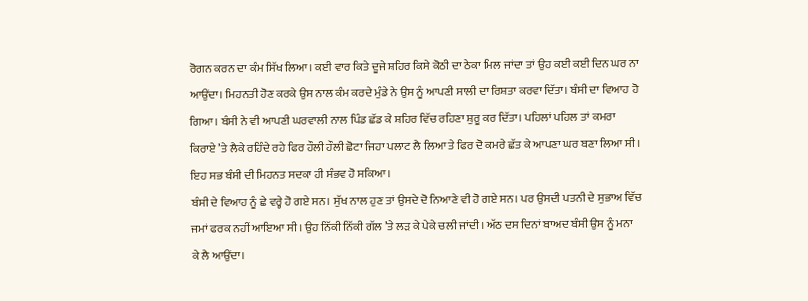ਰੋਗਨ ਕਰਨ ਦਾ ਕੰਮ ਸਿੱਖ ਲਿਆ। ਕਈ ਵਾਰ ਕਿਤੇ ਦੂਜੇ ਸ਼ਹਿਰ ਕਿਸੇ ਕੋਠੀ ਦਾ ਠੇਕਾ ਮਿਲ ਜਾਂਦਾ ਤਾਂ ਉਹ ਕਈ ਕਈ ਦਿਨ ਘਰ ਨਾ ਆਉਂਦਾ। ਮਿਹਨਤੀ ਹੋਣ ਕਰਕੇ ਉਸ ਨਾਲ ਕੰਮ ਕਰਦੇ ਮੁੰਡੇ ਨੇ ਉਸ ਨੂੰ ਆਪਣੀ ਸਾਲੀ ਦਾ ਰਿਸ਼ਤਾ ਕਰਵਾ ਦਿੱਤਾ। ਬੰਸੀ ਦਾ ਵਿਆਹ ਹੋ ਗਿਆ। ਬੰਸੀ ਨੇ ਵੀ ਆਪਣੀ ਘਰਵਾਲੀ ਨਾਲ ਪਿੰਡ ਛੱਡ ਕੇ ਸ਼ਹਿਰ ਵਿੱਚ ਰਹਿਣਾ ਸ਼ੁਰੂ ਕਰ ਦਿੱਤਾ। ਪਹਿਲਾਂ ਪਹਿਲ ਤਾਂ ਕਮਰਾ ਕਿਰਾਏ ’ਤੇ ਲੈਕੇ ਰਹਿੰਦੇ ਰਹੇ ਫਿਰ ਹੌਲੀ ਹੌਲੀ ਛੋਟਾ ਜਿਹਾ ਪਲਾਟ ਲੈ ਲਿਆ ਤੇ ਫਿਰ ਦੋ ਕਮਰੇ ਛੱਤ ਕੇ ਆਪਣਾ ਘਰ ਬਣਾ ਲਿਆ ਸੀ। ਇਹ ਸਭ ਬੰਸੀ ਦੀ ਮਿਹਨਤ ਸਦਕਾ ਹੀ ਸੰਭਵ ਹੋ ਸਕਿਆ।
ਬੰਸੀ ਦੇ ਵਿਆਹ ਨੂੰ ਛੇ ਵਰ੍ਹੇ ਹੋ ਗਏ ਸਨ। ਸੁੱਖ ਨਾਲ ਹੁਣ ਤਾਂ ਉਸਦੇ ਦੋ ਨਿਆਣੇ ਵੀ ਹੋ ਗਏ ਸਨ। ਪਰ ਉਸਦੀ ਪਤਨੀ ਦੇ ਸੁਭਾਅ ਵਿੱਚ ਜਮਾਂ ਫਰਕ ਨਹੀਂ ਆਇਆ ਸੀ। ਉਹ ਨਿੱਕੀ ਨਿੱਕੀ ਗੱਲ ’ਤੇ ਲੜ ਕੇ ਪੇਕੇ ਚਲੀ ਜਾਂਦੀ। ਅੱਠ ਦਸ ਦਿਨਾਂ ਬਾਅਦ ਬੰਸੀ ਉਸ ਨੂੰ ਮਨਾ ਕੇ ਲੈ ਆਉਂਦਾ।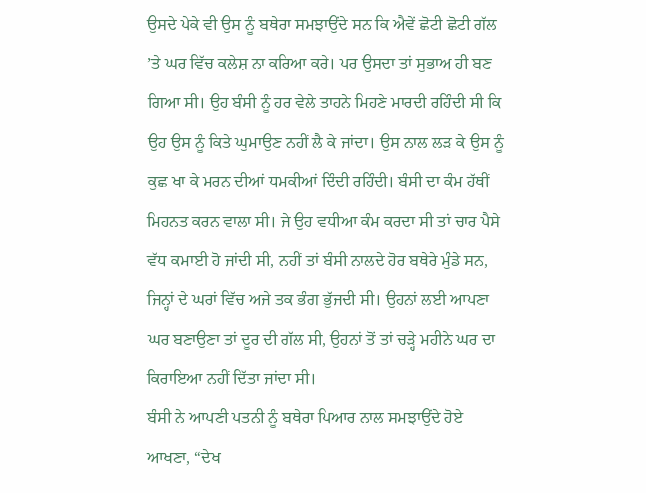ਉਸਦੇ ਪੇਕੇ ਵੀ ਉਸ ਨੂੰ ਬਥੇਰਾ ਸਮਝਾਉਂਦੇ ਸਨ ਕਿ ਐਵੇਂ ਛੋਟੀ ਛੋਟੀ ਗੱਲ ’ਤੇ ਘਰ ਵਿੱਚ ਕਲੇਸ਼ ਨਾ ਕਰਿਆ ਕਰੇ। ਪਰ ਉਸਦਾ ਤਾਂ ਸੁਭਾਅ ਹੀ ਬਣ ਗਿਆ ਸੀ। ਉਹ ਬੰਸੀ ਨੂੰ ਹਰ ਵੇਲੇ ਤਾਹਨੇ ਮਿਹਣੇ ਮਾਰਦੀ ਰਹਿੰਦੀ ਸੀ ਕਿ ਉਹ ਉਸ ਨੂੰ ਕਿਤੇ ਘੁਮਾਉਣ ਨਹੀਂ ਲੈ ਕੇ ਜਾਂਦਾ। ਉਸ ਨਾਲ ਲੜ ਕੇ ਉਸ ਨੂੰ ਕੁਛ ਖਾ ਕੇ ਮਰਨ ਦੀਆਂ ਧਮਕੀਆਂ ਦਿੰਦੀ ਰਹਿੰਦੀ। ਬੰਸੀ ਦਾ ਕੰਮ ਹੱਥੀਂ ਮਿਹਨਤ ਕਰਨ ਵਾਲਾ ਸੀ। ਜੇ ਉਹ ਵਧੀਆ ਕੰਮ ਕਰਦਾ ਸੀ ਤਾਂ ਚਾਰ ਪੈਸੇ ਵੱਧ ਕਮਾਈ ਹੋ ਜਾਂਦੀ ਸੀ, ਨਹੀਂ ਤਾਂ ਬੰਸੀ ਨਾਲਦੇ ਹੋਰ ਬਥੇਰੇ ਮੁੰਡੇ ਸਨ, ਜਿਨ੍ਹਾਂ ਦੇ ਘਰਾਂ ਵਿੱਚ ਅਜੇ ਤਕ ਭੰਗ ਭੁੱਜਦੀ ਸੀ। ਉਹਨਾਂ ਲਈ ਆਪਣਾ ਘਰ ਬਣਾਉਣਾ ਤਾਂ ਦੂਰ ਦੀ ਗੱਲ ਸੀ, ਉਹਨਾਂ ਤੋਂ ਤਾਂ ਚੜ੍ਹੇ ਮਹੀਨੇ ਘਰ ਦਾ ਕਿਰਾਇਆ ਨਹੀਂ ਦਿੱਤਾ ਜਾਂਦਾ ਸੀ।
ਬੰਸੀ ਨੇ ਆਪਣੀ ਪਤਨੀ ਨੂੰ ਬਥੇਰਾ ਪਿਆਰ ਨਾਲ ਸਮਝਾਉਂਦੇ ਹੋਏ ਆਖਣਾ, “ਦੇਖ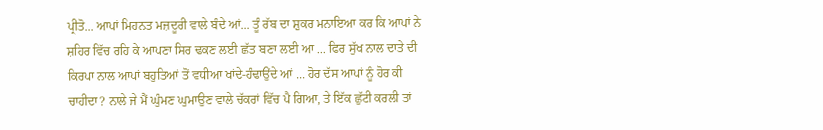ਪ੍ਰੀਤੋ... ਆਪਾਂ ਮਿਹਨਤ ਮਜ਼ਦੂਰੀ ਵਾਲੇ ਬੰਦੇ ਆਂ... ਤੂੰ ਰੱਬ ਦਾ ਸ਼ੁਕਰ ਮਨਾਇਆ ਕਰ ਕਿ ਆਪਾਂ ਨੇ ਸ਼ਹਿਰ ਵਿੱਚ ਰਹਿ ਕੇ ਆਪਣਾ ਸਿਰ ਢਕਣ ਲਈ ਛੱਤ ਬਣਾ ਲਈ ਆ ... ਫਿਰ ਸੁੱਖ ਨਾਲ ਦਾਤੇ ਦੀ ਕਿਰਪਾ ਨਾਲ ਆਪਾਂ ਬਹੁਤਿਆਂ ਤੋਂ ਵਧੀਆ ਖਾਂਦੇ-ਹੰਢਾਉਂਦੇ ਆਂ ... ਹੋਰ ਦੱਸ ਆਪਾਂ ਨੂੰ ਹੋਰ ਕੀ ਚਾਹੀਦਾ? ਨਾਲੇ ਜੇ ਮੈਂ ਘੁੰਮਣ ਘੁਮਾਉਣ ਵਾਲੇ ਚੱਕਰਾਂ ਵਿੱਚ ਪੈ ਗਿਆ, ਤੇ ਇੱਕ ਛੁੱਟੀ ਕਰਲੀ ਤਾਂ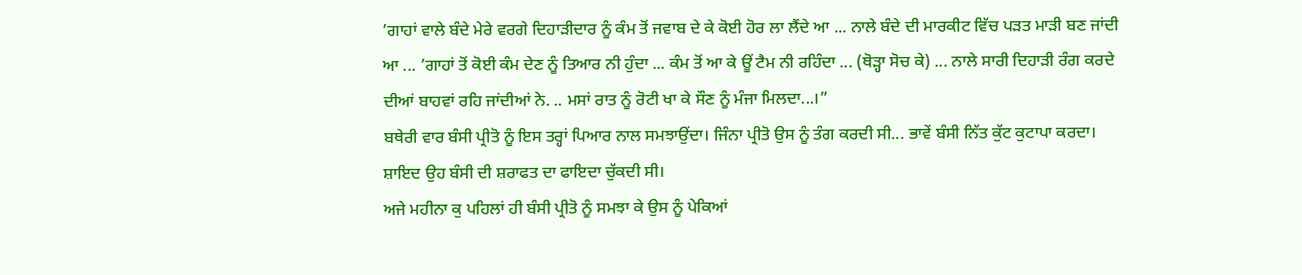’ਗਾਹਾਂ ਵਾਲੇ ਬੰਦੇ ਮੇਰੇ ਵਰਗੇ ਦਿਹਾੜੀਦਾਰ ਨੂੰ ਕੰਮ ਤੋਂ ਜਵਾਬ ਦੇ ਕੇ ਕੋਈ ਹੋਰ ਲਾ ਲੈਂਦੇ ਆ ... ਨਾਲੇ ਬੰਦੇ ਦੀ ਮਾਰਕੀਟ ਵਿੱਚ ਪੜਤ ਮਾੜੀ ਬਣ ਜਾਂਦੀ ਆ ... ’ਗਾਹਾਂ ਤੋਂ ਕੋਈ ਕੰਮ ਦੇਣ ਨੂੰ ਤਿਆਰ ਨੀ ਹੁੰਦਾ ... ਕੰਮ ਤੋਂ ਆ ਕੇ ਊਂ ਟੈਮ ਨੀ ਰਹਿੰਦਾ ... (ਥੋੜ੍ਹਾ ਸੋਚ ਕੇ) ... ਨਾਲੇ ਸਾਰੀ ਦਿਹਾੜੀ ਰੰਗ ਕਰਦੇ ਦੀਆਂ ਬਾਹਵਾਂ ਰਹਿ ਜਾਂਦੀਆਂ ਨੇ. .. ਮਸਾਂ ਰਾਤ ਨੂੰ ਰੋਟੀ ਖਾ ਕੇ ਸੌਣ ਨੂੰ ਮੰਜਾ ਮਿਲਦਾ...।”
ਬਥੇਰੀ ਵਾਰ ਬੰਸੀ ਪ੍ਰੀਤੋ ਨੂੰ ਇਸ ਤਰ੍ਹਾਂ ਪਿਆਰ ਨਾਲ ਸਮਝਾਉਂਦਾ। ਜਿੰਨਾ ਪ੍ਰੀਤੋ ਉਸ ਨੂੰ ਤੰਗ ਕਰਦੀ ਸੀ... ਭਾਵੇਂ ਬੰਸੀ ਨਿੱਤ ਕੁੱਟ ਕੁਟਾਪਾ ਕਰਦਾ। ਸ਼ਾਇਦ ਉਹ ਬੰਸੀ ਦੀ ਸ਼ਰਾਫਤ ਦਾ ਫਾਇਦਾ ਚੁੱਕਦੀ ਸੀ।
ਅਜੇ ਮਹੀਨਾ ਕੁ ਪਹਿਲਾਂ ਹੀ ਬੰਸੀ ਪ੍ਰੀਤੋ ਨੂੰ ਸਮਝਾ ਕੇ ਉਸ ਨੂੰ ਪੇਕਿਆਂ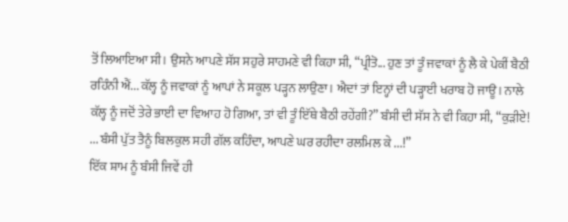ਤੋਂ ਲਿਆਇਆ ਸੀ। ਉਸਨੇ ਆਪਣੇ ਸੱਸ ਸਹੁਰੇ ਸਾਹਮਣੇ ਵੀ ਕਿਹਾ ਸੀ, “ਪ੍ਰੀਤੋ... ਹੁਣ ਤਾਂ ਤੂੰ ਜਵਾਕਾਂ ਨੂੰ ਲੈ ਕੇ ਪੇਕੀਂ ਬੈਠੀ ਰਹਿੰਨੀ ਐਂ... ਕੱਲ੍ਹ ਨੂੰ ਜਵਾਕਾਂ ਨੂੰ ਆਪਾਂ ਨੇ ਸਕੂਲ ਪੜ੍ਹਨ ਲਾਉਣਾ। ਐਦਾਂ ਤਾਂ ਇਨ੍ਹਾਂ ਦੀ ਪੜ੍ਹਾਈ ਖਰਾਬ ਹੋ ਜਾਊ। ਨਾਲੇ ਕੱਲ੍ਹ ਨੂੰ ਜਦੋਂ ਤੇਰੇ ਭਾਈ ਦਾ ਵਿਆਹ ਹੋ ਗਿਆ, ਤਾਂ ਵੀ ਤੂੰ ਇੱਥੇ ਬੈਠੀ ਰਹੇਂਗੀ?” ਬੰਸੀ ਦੀ ਸੱਸ ਨੇ ਵੀ ਕਿਹਾ ਸੀ, “ਕੁੜੀਏ! ... ਬੰਸੀ ਪੁੱਤ ਤੈਨੂੰ ਬਿਲਕੁਲ ਸਹੀ ਗੱਲ ਕਹਿੰਦਾ, ਆਪਣੇ ਘਰ ਰਹੀਦਾ ਰਲਮਿਲ ਕੇ ...!”
ਇੱਕ ਸ਼ਾਮ ਨੂੰ ਬੰਸੀ ਜਿਵੇਂ ਹੀ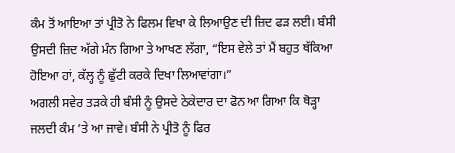ਕੰਮ ਤੋਂ ਆਇਆ ਤਾਂ ਪ੍ਰੀਤੋ ਨੇ ਫਿਲਮ ਵਿਖਾ ਕੇ ਲਿਆਉਣ ਦੀ ਜ਼ਿਦ ਫੜ ਲਈ। ਬੰਸੀ ਉਸਦੀ ਜ਼ਿਦ ਅੱਗੇ ਮੰਨ ਗਿਆ ਤੇ ਆਖਣ ਲੱਗਾ, “ਇਸ ਵੇਲੇ ਤਾਂ ਮੈਂ ਬਹੁਤ ਥੱਕਿਆ ਹੋਇਆ ਹਾਂ, ਕੱਲ੍ਹ ਨੂੰ ਛੁੱਟੀ ਕਰਕੇ ਦਿਖਾ ਲਿਆਵਾਂਗਾ।”
ਅਗਲੀ ਸਵੇਰ ਤੜਕੇ ਹੀ ਬੰਸੀ ਨੂੰ ਉਸਦੇ ਠੇਕੇਦਾਰ ਦਾ ਫੋਨ ਆ ਗਿਆ ਕਿ ਥੋੜ੍ਹਾ ਜਲਦੀ ਕੰਮ ’ਤੇ ਆ ਜਾਵੇ। ਬੰਸੀ ਨੇ ਪ੍ਰੀਤੋ ਨੂੰ ਫਿਰ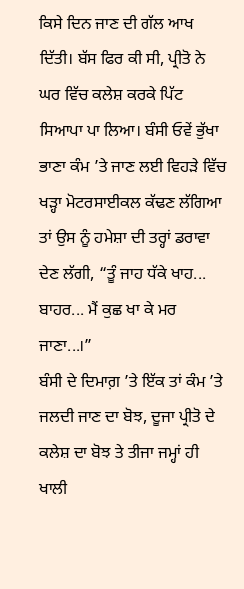ਕਿਸੇ ਦਿਨ ਜਾਣ ਦੀ ਗੱਲ ਆਖ ਦਿੱਤੀ। ਬੱਸ ਫਿਰ ਕੀ ਸੀ, ਪ੍ਰੀਤੋ ਨੇ ਘਰ ਵਿੱਚ ਕਲੇਸ਼ ਕਰਕੇ ਪਿੱਟ ਸਿਆਪਾ ਪਾ ਲਿਆ। ਬੰਸੀ ਓਵੇਂ ਭੁੱਖਾ ਭਾਣਾ ਕੰਮ ’ਤੇ ਜਾਣ ਲਈ ਵਿਹੜੇ ਵਿੱਚ ਖੜ੍ਹਾ ਮੋਟਰਸਾਈਕਲ ਕੱਢਣ ਲੱਗਿਆ ਤਾਂ ਉਸ ਨੂੰ ਹਮੇਸ਼ਾ ਦੀ ਤਰ੍ਹਾਂ ਡਰਾਵਾ ਦੇਣ ਲੱਗੀ, “ਤੂੰ ਜਾਹ ਧੱਕੇ ਖਾਹ... ਬਾਹਰ... ਮੈਂ ਕੁਛ ਖਾ ਕੇ ਮਰ ਜਾਣਾ...।”
ਬੰਸੀ ਦੇ ਦਿਮਾਗ਼ ’ਤੇ ਇੱਕ ਤਾਂ ਕੰਮ ’ਤੇ ਜਲਦੀ ਜਾਣ ਦਾ ਬੋਝ, ਦੂਜਾ ਪ੍ਰੀਤੋ ਦੇ ਕਲੇਸ਼ ਦਾ ਬੋਝ ਤੇ ਤੀਜਾ ਜਮ੍ਹਾਂ ਹੀ ਖਾਲੀ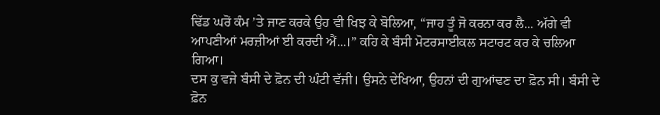ਢਿੱਡ ਘਰੋਂ ਕੰਮ ’ਤੇ ਜਾਣ ਕਰਕੇ ਉਹ ਵੀ ਖਿਝ ਕੇ ਬੋਲਿਆ, “ਜਾਹ ਤੂੰ ਜੋ ਕਰਨਾ ਕਰ ਲੈ... ਅੱਗੇ ਵੀ ਆਪਣੀਆਂ ਮਰਜ਼ੀਆਂ ਈ ਕਰਦੀ ਐਂ...।” ਕਹਿ ਕੇ ਬੰਸੀ ਮੋਟਰਸਾਈਕਲ ਸਟਾਰਟ ਕਰ ਕੇ ਚਲਿਆ ਗਿਆ।
ਦਸ ਕੁ ਵਜੇ ਬੰਸੀ ਦੇ ਫ਼ੋਨ ਦੀ ਘੰਟੀ ਵੱਜੀ। ਉਸਨੇ ਦੇਖਿਆ, ਉਹਨਾਂ ਦੀ ਗੁਆਂਢਣ ਦਾ ਫ਼ੋਨ ਸੀ। ਬੰਸੀ ਦੇ ਫ਼ੋਨ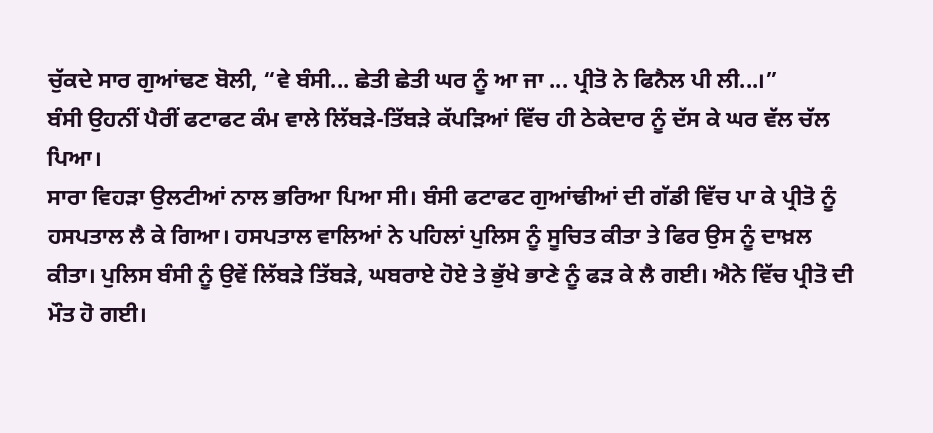ਚੁੱਕਦੇ ਸਾਰ ਗੁਆਂਢਣ ਬੋਲੀ, “ਵੇ ਬੰਸੀ... ਛੇਤੀ ਛੇਤੀ ਘਰ ਨੂੰ ਆ ਜਾ ... ਪ੍ਰੀਤੋ ਨੇ ਫਿਨੈਲ ਪੀ ਲੀ...।”
ਬੰਸੀ ਉਹਨੀਂ ਪੈਰੀਂ ਫਟਾਫਟ ਕੰਮ ਵਾਲੇ ਲਿੱਬੜੇ-ਤਿੱਬੜੇ ਕੱਪੜਿਆਂ ਵਿੱਚ ਹੀ ਠੇਕੇਦਾਰ ਨੂੰ ਦੱਸ ਕੇ ਘਰ ਵੱਲ ਚੱਲ ਪਿਆ।
ਸਾਰਾ ਵਿਹੜਾ ਉਲਟੀਆਂ ਨਾਲ ਭਰਿਆ ਪਿਆ ਸੀ। ਬੰਸੀ ਫਟਾਫਟ ਗੁਆਂਢੀਆਂ ਦੀ ਗੱਡੀ ਵਿੱਚ ਪਾ ਕੇ ਪ੍ਰੀਤੋ ਨੂੰ ਹਸਪਤਾਲ ਲੈ ਕੇ ਗਿਆ। ਹਸਪਤਾਲ ਵਾਲਿਆਂ ਨੇ ਪਹਿਲਾਂ ਪੁਲਿਸ ਨੂੰ ਸੂਚਿਤ ਕੀਤਾ ਤੇ ਫਿਰ ਉਸ ਨੂੰ ਦਾਖ਼ਲ ਕੀਤਾ। ਪੁਲਿਸ ਬੰਸੀ ਨੂੰ ਉਵੇਂ ਲਿੱਬੜੇ ਤਿੱਬੜੇ, ਘਬਰਾਏ ਹੋਏ ਤੇ ਭੁੱਖੇ ਭਾਣੇ ਨੂੰ ਫੜ ਕੇ ਲੈ ਗਈ। ਐਨੇ ਵਿੱਚ ਪ੍ਰੀਤੋ ਦੀ ਮੌਤ ਹੋ ਗਈ।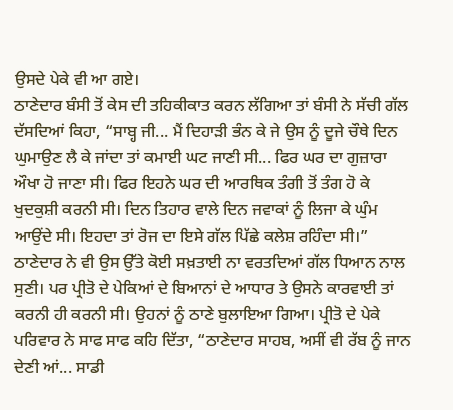ਉਸਦੇ ਪੇਕੇ ਵੀ ਆ ਗਏ।
ਠਾਣੇਦਾਰ ਬੰਸੀ ਤੋਂ ਕੇਸ ਦੀ ਤਹਿਕੀਕਾਤ ਕਰਨ ਲੱਗਿਆ ਤਾਂ ਬੰਸੀ ਨੇ ਸੱਚੀ ਗੱਲ ਦੱਸਦਿਆਂ ਕਿਹਾ, “ਸਾਬ੍ਹ ਜੀ... ਮੈਂ ਦਿਹਾੜੀ ਭੰਨ ਕੇ ਜੇ ਉਸ ਨੂੰ ਦੂਜੇ ਚੌਥੇ ਦਿਨ ਘੁਮਾਉਣ ਲੈ ਕੇ ਜਾਂਦਾ ਤਾਂ ਕਮਾਈ ਘਟ ਜਾਣੀ ਸੀ... ਫਿਰ ਘਰ ਦਾ ਗੁਜ਼ਾਰਾ ਔਖਾ ਹੋ ਜਾਣਾ ਸੀ। ਫਿਰ ਇਹਨੇ ਘਰ ਦੀ ਆਰਥਿਕ ਤੰਗੀ ਤੋਂ ਤੰਗ ਹੋ ਕੇ ਖੁਦਕੁਸ਼ੀ ਕਰਨੀ ਸੀ। ਦਿਨ ਤਿਹਾਰ ਵਾਲੇ ਦਿਨ ਜਵਾਕਾਂ ਨੂੰ ਲਿਜਾ ਕੇ ਘੁੰਮ ਆਉਂਦੇ ਸੀ। ਇਹਦਾ ਤਾਂ ਰੋਜ ਦਾ ਇਸੇ ਗੱਲ ਪਿੱਛੇ ਕਲੇਸ਼ ਰਹਿੰਦਾ ਸੀ।”
ਠਾਣੇਦਾਰ ਨੇ ਵੀ ਉਸ ਉੱਤੇ ਕੋਈ ਸਖ਼ਤਾਈ ਨਾ ਵਰਤਦਿਆਂ ਗੱਲ ਧਿਆਨ ਨਾਲ ਸੁਣੀ। ਪਰ ਪ੍ਰੀਤੋ ਦੇ ਪੇਕਿਆਂ ਦੇ ਬਿਆਨਾਂ ਦੇ ਆਧਾਰ ਤੇ ਉਸਨੇ ਕਾਰਵਾਈ ਤਾਂ ਕਰਨੀ ਹੀ ਕਰਨੀ ਸੀ। ਉਹਨਾਂ ਨੂੰ ਠਾਣੇ ਬੁਲਾਇਆ ਗਿਆ। ਪ੍ਰੀਤੋ ਦੇ ਪੇਕੇ ਪਰਿਵਾਰ ਨੇ ਸਾਫ ਸਾਫ ਕਹਿ ਦਿੱਤਾ, “ਠਾਣੇਦਾਰ ਸਾਹਬ, ਅਸੀਂ ਵੀ ਰੱਬ ਨੂੰ ਜਾਨ ਦੇਣੀ ਆਂ... ਸਾਡੀ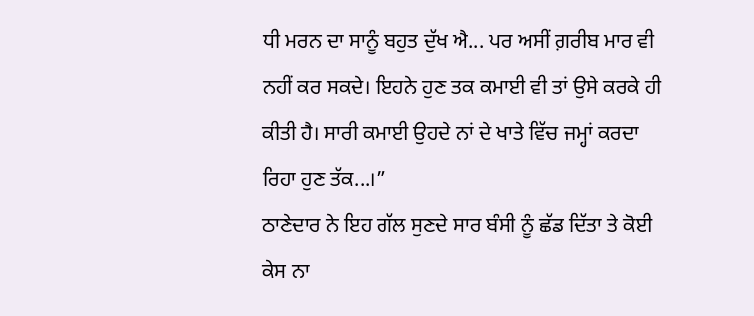ਧੀ ਮਰਨ ਦਾ ਸਾਨੂੰ ਬਹੁਤ ਦੁੱਖ ਐ... ਪਰ ਅਸੀਂ ਗ਼ਰੀਬ ਮਾਰ ਵੀ ਨਹੀਂ ਕਰ ਸਕਦੇ। ਇਹਨੇ ਹੁਣ ਤਕ ਕਮਾਈ ਵੀ ਤਾਂ ਉਸੇ ਕਰਕੇ ਹੀ ਕੀਤੀ ਹੈ। ਸਾਰੀ ਕਮਾਈ ਉਹਦੇ ਨਾਂ ਦੇ ਖਾਤੇ ਵਿੱਚ ਜਮ੍ਹਾਂ ਕਰਦਾ ਰਿਹਾ ਹੁਣ ਤੱਕ...।”
ਠਾਣੇਦਾਰ ਨੇ ਇਹ ਗੱਲ ਸੁਣਦੇ ਸਾਰ ਬੰਸੀ ਨੂੰ ਛੱਡ ਦਿੱਤਾ ਤੇ ਕੋਈ ਕੇਸ ਨਾ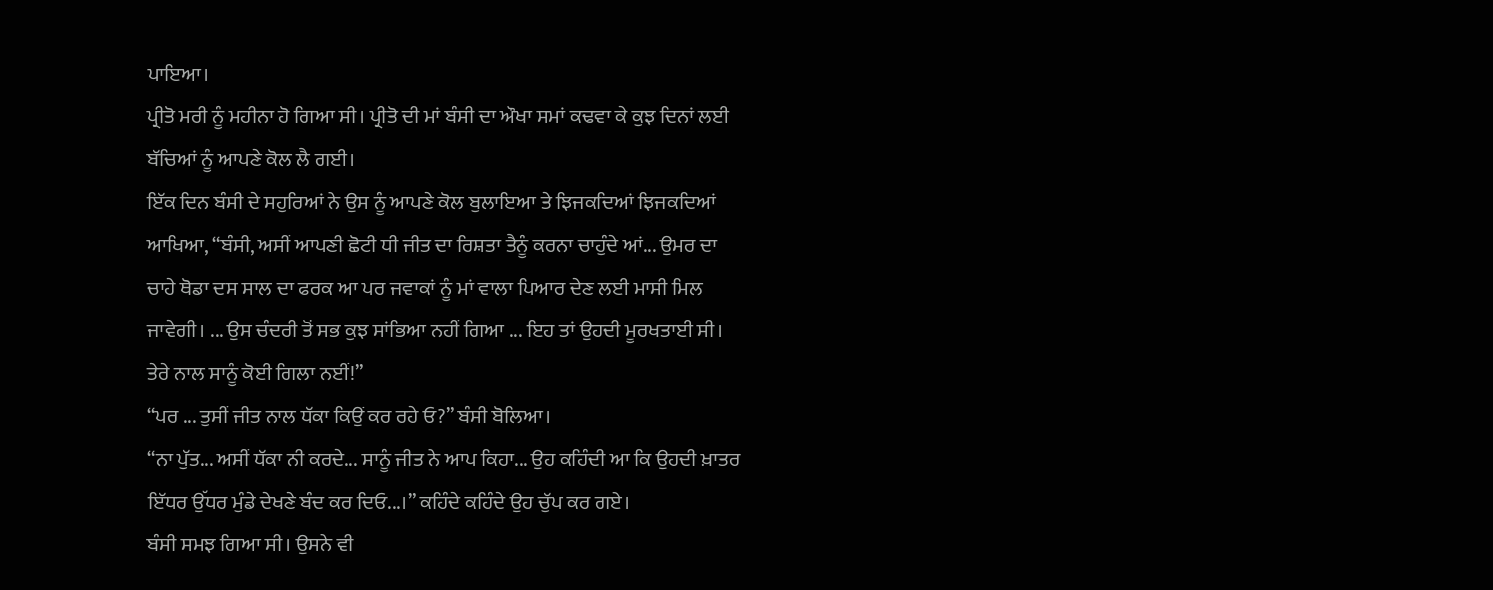ਪਾਇਆ।
ਪ੍ਰੀਤੋ ਮਰੀ ਨੂੰ ਮਹੀਨਾ ਹੋ ਗਿਆ ਸੀ। ਪ੍ਰੀਤੋ ਦੀ ਮਾਂ ਬੰਸੀ ਦਾ ਔਖਾ ਸਮਾਂ ਕਢਵਾ ਕੇ ਕੁਝ ਦਿਨਾਂ ਲਈ ਬੱਚਿਆਂ ਨੂੰ ਆਪਣੇ ਕੋਲ ਲੈ ਗਈ।
ਇੱਕ ਦਿਨ ਬੰਸੀ ਦੇ ਸਹੁਰਿਆਂ ਨੇ ਉਸ ਨੂੰ ਆਪਣੇ ਕੋਲ ਬੁਲਾਇਆ ਤੇ ਝਿਜਕਦਿਆਂ ਝਿਜਕਦਿਆਂ ਆਖਿਆ, “ਬੰਸੀ, ਅਸੀਂ ਆਪਣੀ ਛੋਟੀ ਧੀ ਜੀਤ ਦਾ ਰਿਸ਼ਤਾ ਤੈਨੂੰ ਕਰਨਾ ਚਾਹੁੰਦੇ ਆਂ... ਉਮਰ ਦਾ ਚਾਹੇ ਥੋਡਾ ਦਸ ਸਾਲ ਦਾ ਫਰਕ ਆ ਪਰ ਜਵਾਕਾਂ ਨੂੰ ਮਾਂ ਵਾਲਾ ਪਿਆਰ ਦੇਣ ਲਈ ਮਾਸੀ ਮਿਲ ਜਾਵੇਗੀ। ... ਉਸ ਚੰਦਰੀ ਤੋਂ ਸਭ ਕੁਝ ਸਾਂਭਿਆ ਨਹੀਂ ਗਿਆ ... ਇਹ ਤਾਂ ਉਹਦੀ ਮੂਰਖਤਾਈ ਸੀ। ਤੇਰੇ ਨਾਲ ਸਾਨੂੰ ਕੋਈ ਗਿਲਾ ਨਈਂ!”
“ਪਰ ... ਤੁਸੀਂ ਜੀਤ ਨਾਲ ਧੱਕਾ ਕਿਉਂ ਕਰ ਰਹੇ ਓ?” ਬੰਸੀ ਬੋਲਿਆ।
“ਨਾ ਪੁੱਤ... ਅਸੀਂ ਧੱਕਾ ਨੀ ਕਰਦੇ... ਸਾਨੂੰ ਜੀਤ ਨੇ ਆਪ ਕਿਹਾ... ਉਹ ਕਹਿੰਦੀ ਆ ਕਿ ਉਹਦੀ ਖ਼ਾਤਰ ਇੱਧਰ ਉੱਧਰ ਮੁੰਡੇ ਦੇਖਣੇ ਬੰਦ ਕਰ ਦਿਓ...।” ਕਹਿੰਦੇ ਕਹਿੰਦੇ ਉਹ ਚੁੱਪ ਕਰ ਗਏ।
ਬੰਸੀ ਸਮਝ ਗਿਆ ਸੀ। ਉਸਨੇ ਵੀ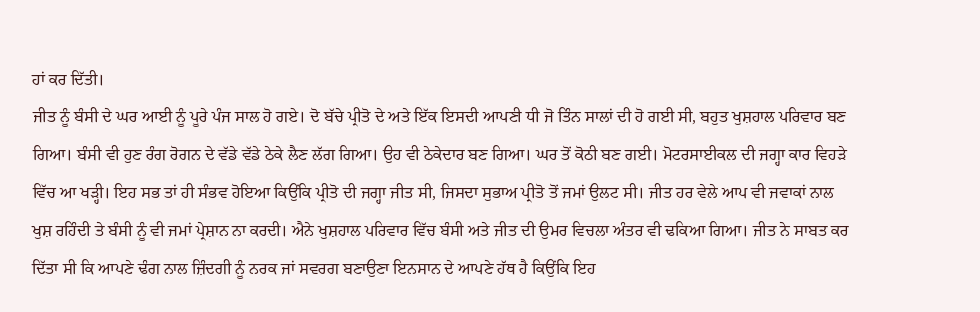ਹਾਂ ਕਰ ਦਿੱਤੀ।
ਜੀਤ ਨੂੰ ਬੰਸੀ ਦੇ ਘਰ ਆਈ ਨੂੰ ਪੂਰੇ ਪੰਜ ਸਾਲ ਹੋ ਗਏ। ਦੋ ਬੱਚੇ ਪ੍ਰੀਤੋ ਦੇ ਅਤੇ ਇੱਕ ਇਸਦੀ ਆਪਣੀ ਧੀ ਜੋ ਤਿੰਨ ਸਾਲਾਂ ਦੀ ਹੋ ਗਈ ਸੀ, ਬਹੁਤ ਖੁਸ਼ਹਾਲ ਪਰਿਵਾਰ ਬਣ ਗਿਆ। ਬੰਸੀ ਵੀ ਹੁਣ ਰੰਗ ਰੋਗਨ ਦੇ ਵੱਡੇ ਵੱਡੇ ਠੇਕੇ ਲੈਣ ਲੱਗ ਗਿਆ। ਉਹ ਵੀ ਠੇਕੇਦਾਰ ਬਣ ਗਿਆ। ਘਰ ਤੋਂ ਕੋਠੀ ਬਣ ਗਈ। ਮੋਟਰਸਾਈਕਲ ਦੀ ਜਗ੍ਹਾ ਕਾਰ ਵਿਹੜੇ ਵਿੱਚ ਆ ਖੜ੍ਹੀ। ਇਹ ਸਭ ਤਾਂ ਹੀ ਸੰਭਵ ਹੋਇਆ ਕਿਉਂਕਿ ਪ੍ਰੀਤੋ ਦੀ ਜਗ੍ਹਾ ਜੀਤ ਸੀ, ਜਿਸਦਾ ਸੁਭਾਅ ਪ੍ਰੀਤੋ ਤੋਂ ਜਮਾਂ ਉਲਟ ਸੀ। ਜੀਤ ਹਰ ਵੇਲੇ ਆਪ ਵੀ ਜਵਾਕਾਂ ਨਾਲ ਖੁਸ਼ ਰਹਿੰਦੀ ਤੇ ਬੰਸੀ ਨੂੰ ਵੀ ਜਮਾਂ ਪ੍ਰੇਸ਼ਾਨ ਨਾ ਕਰਦੀ। ਐਨੇ ਖੁਸ਼ਹਾਲ ਪਰਿਵਾਰ ਵਿੱਚ ਬੰਸੀ ਅਤੇ ਜੀਤ ਦੀ ਉਮਰ ਵਿਚਲਾ ਅੰਤਰ ਵੀ ਢਕਿਆ ਗਿਆ। ਜੀਤ ਨੇ ਸਾਬਤ ਕਰ ਦਿੱਤਾ ਸੀ ਕਿ ਆਪਣੇ ਢੰਗ ਨਾਲ ਜ਼ਿੰਦਗੀ ਨੂੰ ਨਰਕ ਜਾਂ ਸਵਰਗ ਬਣਾਉਣਾ ਇਨਸਾਨ ਦੇ ਆਪਣੇ ਹੱਥ ਹੈ ਕਿਉਂਕਿ ਇਹ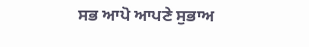ਸਭ ਆਪੋ ਆਪਣੇ ਸੁਭਾਅ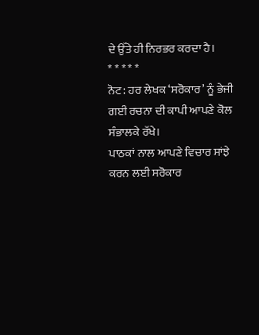ਦੇ ਉੱਤੇ ਹੀ ਨਿਰਭਰ ਕਰਦਾ ਹੈ।
* * * * *
ਨੋਟ: ਹਰ ਲੇਖਕ ‘ਸਰੋਕਾਰ’ ਨੂੰ ਭੇਜੀ ਗਈ ਰਚਨਾ ਦੀ ਕਾਪੀ ਆਪਣੇ ਕੋਲ ਸੰਭਾਲਕੇ ਰੱਖੇ।
ਪਾਠਕਾਂ ਨਾਲ ਆਪਣੇ ਵਿਚਾਰ ਸਾਂਝੇ ਕਰਨ ਲਈ ਸਰੋਕਾਰ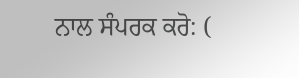ਨਾਲ ਸੰਪਰਕ ਕਰੋ: (